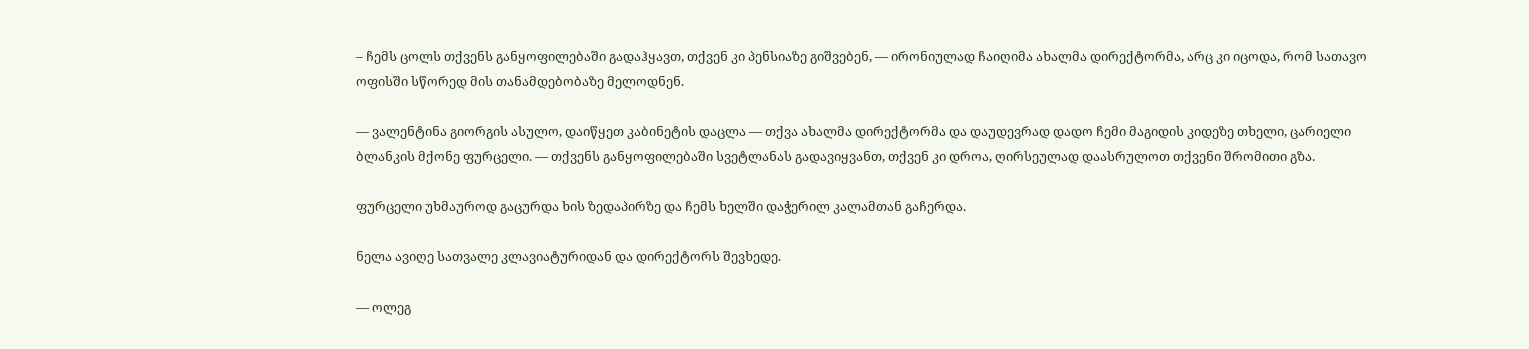– ჩემს ცოლს თქვენს განყოფილებაში გადაჰყავთ, თქვენ კი პენსიაზე გიშვებენ, — ირონიულად ჩაიღიმა ახალმა დირექტორმა, არც კი იცოდა, რომ სათავო ოფისში სწორედ მის თანამდებობაზე მელოდნენ.

— ვალენტინა გიორგის ასულო, დაიწყეთ კაბინეტის დაცლა — თქვა ახალმა დირექტორმა და დაუდევრად დადო ჩემი მაგიდის კიდეზე თხელი, ცარიელი ბლანკის მქონე ფურცელი. — თქვენს განყოფილებაში სვეტლანას გადავიყვანთ, თქვენ კი დროა, ღირსეულად დაასრულოთ თქვენი შრომითი გზა.

ფურცელი უხმაუროდ გაცურდა ხის ზედაპირზე და ჩემს ხელში დაჭერილ კალამთან გაჩერდა.

ნელა ავიღე სათვალე კლავიატურიდან და დირექტორს შევხედე.

— ოლეგ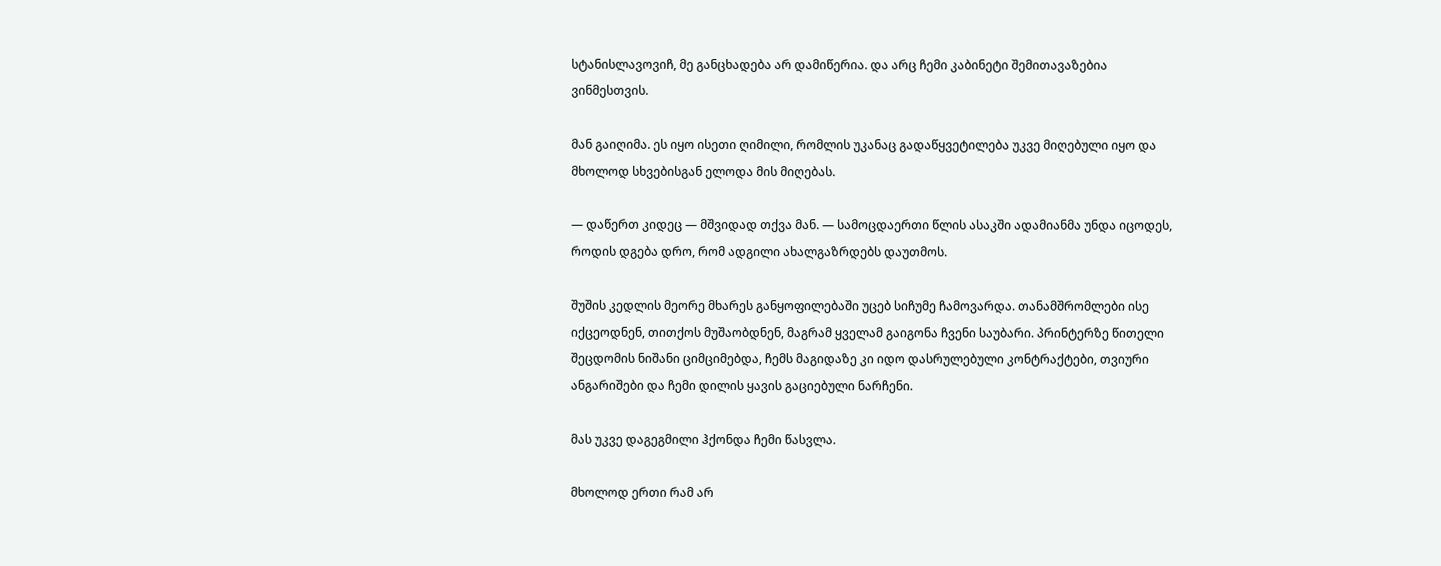სტანისლავოვიჩ, მე განცხადება არ დამიწერია. და არც ჩემი კაბინეტი შემითავაზებია ვინმესთვის.

მან გაიღიმა. ეს იყო ისეთი ღიმილი, რომლის უკანაც გადაწყვეტილება უკვე მიღებული იყო და მხოლოდ სხვებისგან ელოდა მის მიღებას.

— დაწერთ კიდეც — მშვიდად თქვა მან. — სამოცდაერთი წლის ასაკში ადამიანმა უნდა იცოდეს, როდის დგება დრო, რომ ადგილი ახალგაზრდებს დაუთმოს.

შუშის კედლის მეორე მხარეს განყოფილებაში უცებ სიჩუმე ჩამოვარდა. თანამშრომლები ისე იქცეოდნენ, თითქოს მუშაობდნენ, მაგრამ ყველამ გაიგონა ჩვენი საუბარი. პრინტერზე წითელი შეცდომის ნიშანი ციმციმებდა, ჩემს მაგიდაზე კი იდო დასრულებული კონტრაქტები, თვიური ანგარიშები და ჩემი დილის ყავის გაციებული ნარჩენი.

მას უკვე დაგეგმილი ჰქონდა ჩემი წასვლა.

მხოლოდ ერთი რამ არ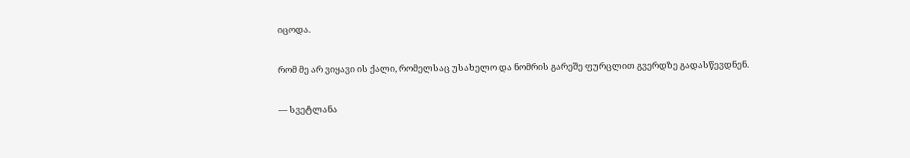იცოდა.

რომ მე არ ვიყავი ის ქალი, რომელსაც უსახელო და ნომრის გარეშე ფურცლით გვერდზე გადასწევდნენ.

— სვეტლანა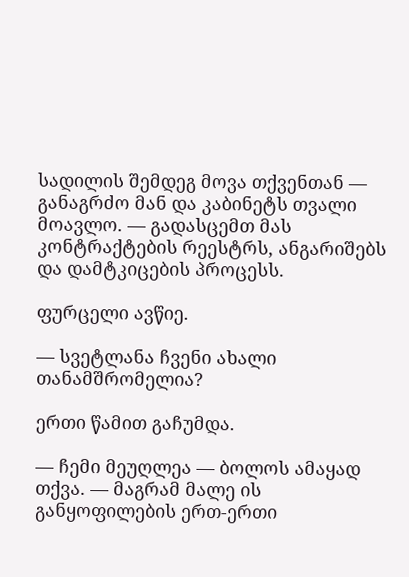სადილის შემდეგ მოვა თქვენთან — განაგრძო მან და კაბინეტს თვალი მოავლო. — გადასცემთ მას კონტრაქტების რეესტრს, ანგარიშებს და დამტკიცების პროცესს.

ფურცელი ავწიე.

— სვეტლანა ჩვენი ახალი თანამშრომელია?

ერთი წამით გაჩუმდა.

— ჩემი მეუღლეა — ბოლოს ამაყად თქვა. — მაგრამ მალე ის განყოფილების ერთ-ერთი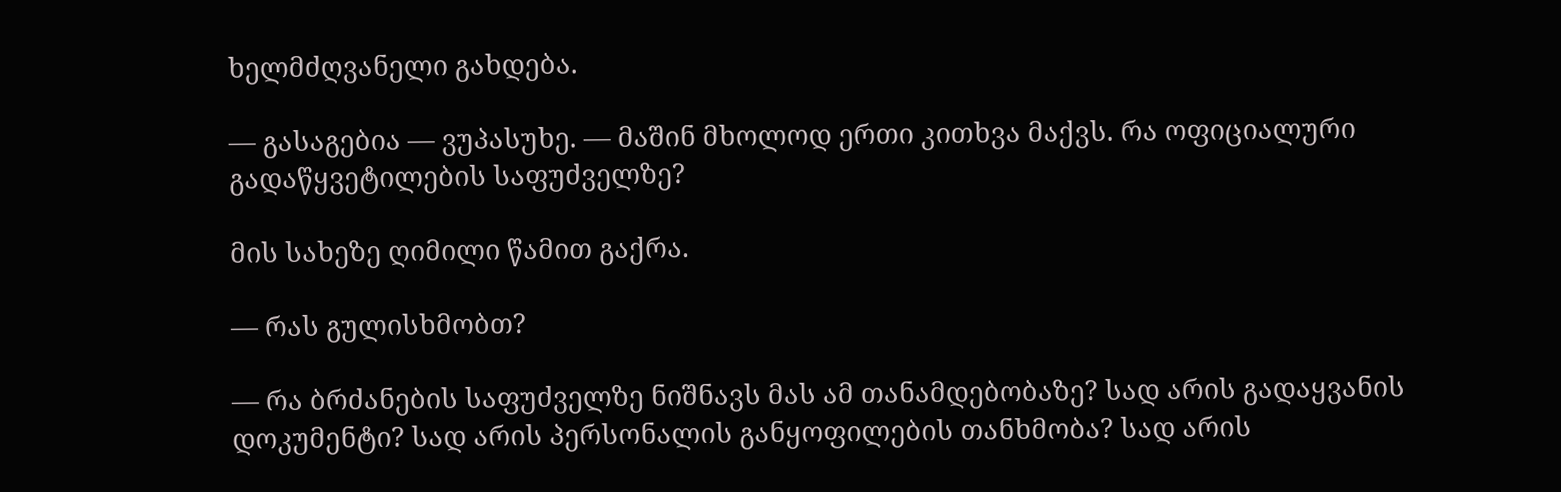ხელმძღვანელი გახდება.

— გასაგებია — ვუპასუხე. — მაშინ მხოლოდ ერთი კითხვა მაქვს. რა ოფიციალური გადაწყვეტილების საფუძველზე?

მის სახეზე ღიმილი წამით გაქრა.

— რას გულისხმობთ?

— რა ბრძანების საფუძველზე ნიშნავს მას ამ თანამდებობაზე? სად არის გადაყვანის დოკუმენტი? სად არის პერსონალის განყოფილების თანხმობა? სად არის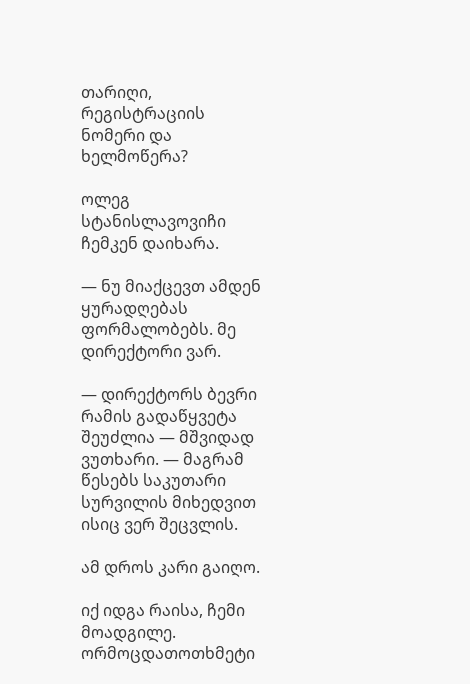თარიღი, რეგისტრაციის ნომერი და ხელმოწერა?

ოლეგ სტანისლავოვიჩი ჩემკენ დაიხარა.

— ნუ მიაქცევთ ამდენ ყურადღებას ფორმალობებს. მე დირექტორი ვარ.

— დირექტორს ბევრი რამის გადაწყვეტა შეუძლია — მშვიდად ვუთხარი. — მაგრამ წესებს საკუთარი სურვილის მიხედვით ისიც ვერ შეცვლის.

ამ დროს კარი გაიღო.

იქ იდგა რაისა, ჩემი მოადგილე. ორმოცდათოთხმეტი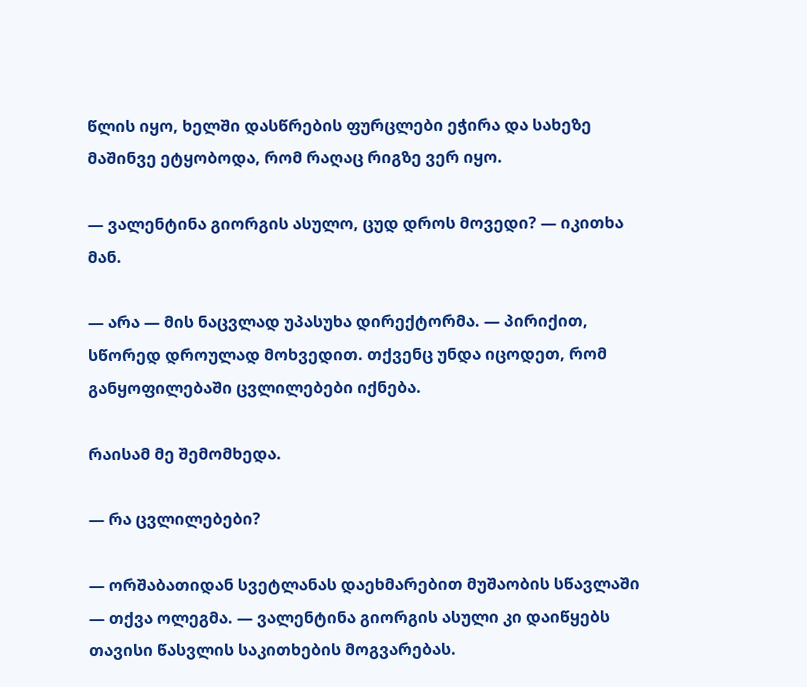წლის იყო, ხელში დასწრების ფურცლები ეჭირა და სახეზე მაშინვე ეტყობოდა, რომ რაღაც რიგზე ვერ იყო.

— ვალენტინა გიორგის ასულო, ცუდ დროს მოვედი? — იკითხა მან.

— არა — მის ნაცვლად უპასუხა დირექტორმა. — პირიქით, სწორედ დროულად მოხვედით. თქვენც უნდა იცოდეთ, რომ განყოფილებაში ცვლილებები იქნება.

რაისამ მე შემომხედა.

— რა ცვლილებები?

— ორშაბათიდან სვეტლანას დაეხმარებით მუშაობის სწავლაში — თქვა ოლეგმა. — ვალენტინა გიორგის ასული კი დაიწყებს თავისი წასვლის საკითხების მოგვარებას.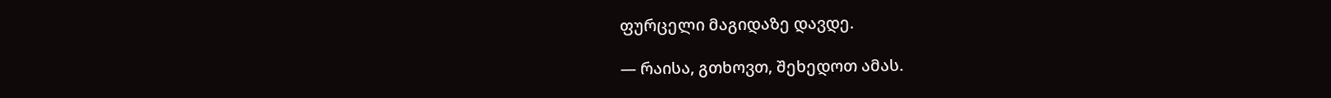ფურცელი მაგიდაზე დავდე.

— რაისა, გთხოვთ, შეხედოთ ამას.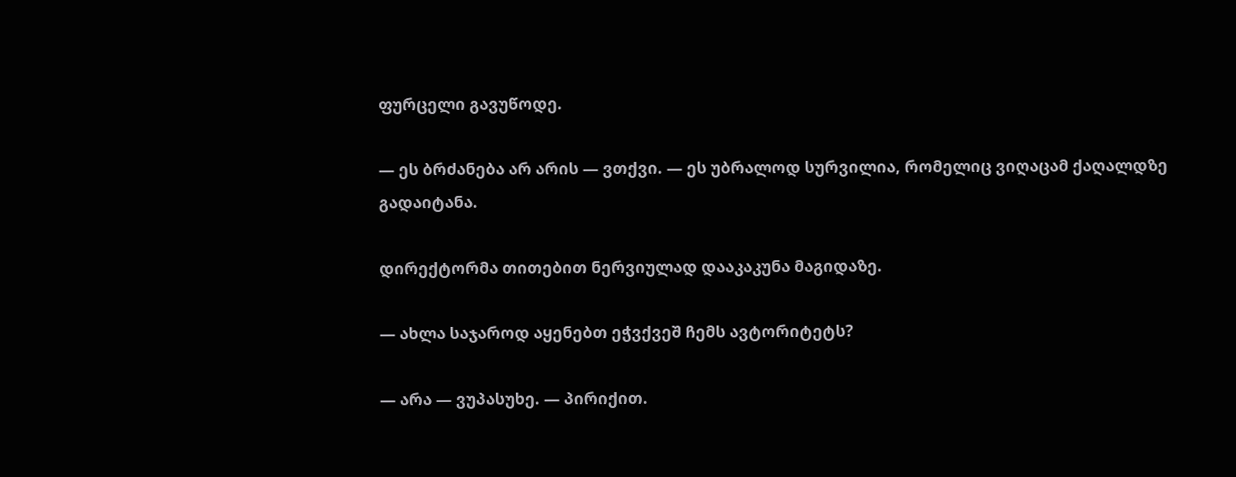ფურცელი გავუწოდე.

— ეს ბრძანება არ არის — ვთქვი. — ეს უბრალოდ სურვილია, რომელიც ვიღაცამ ქაღალდზე გადაიტანა.

დირექტორმა თითებით ნერვიულად დააკაკუნა მაგიდაზე.

— ახლა საჯაროდ აყენებთ ეჭვქვეშ ჩემს ავტორიტეტს?

— არა — ვუპასუხე. — პირიქით.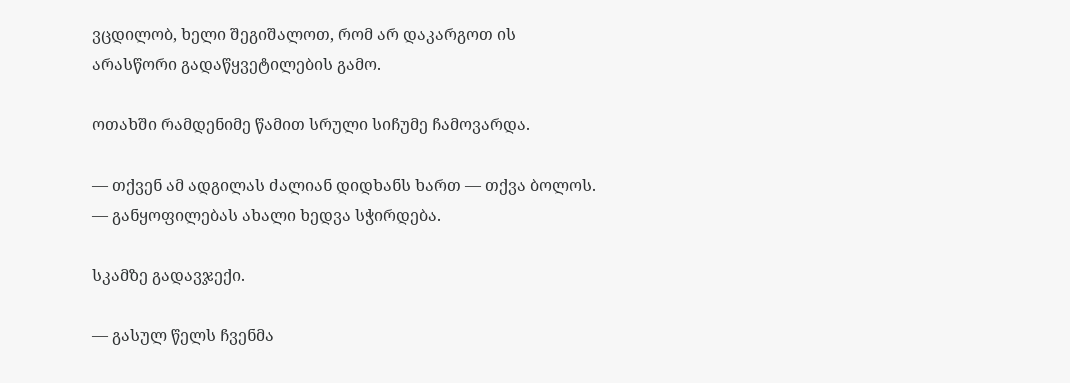ვცდილობ, ხელი შეგიშალოთ, რომ არ დაკარგოთ ის არასწორი გადაწყვეტილების გამო.

ოთახში რამდენიმე წამით სრული სიჩუმე ჩამოვარდა.

— თქვენ ამ ადგილას ძალიან დიდხანს ხართ — თქვა ბოლოს. — განყოფილებას ახალი ხედვა სჭირდება.

სკამზე გადავჯექი.

— გასულ წელს ჩვენმა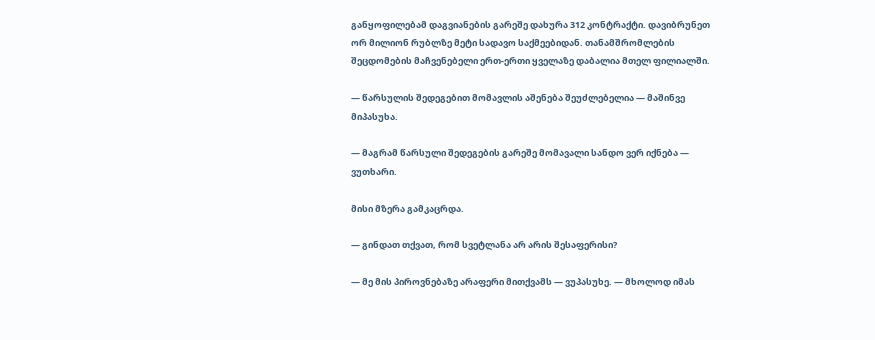განყოფილებამ დაგვიანების გარეშე დახურა 312 კონტრაქტი. დავიბრუნეთ ორ მილიონ რუბლზე მეტი სადავო საქმეებიდან. თანამშრომლების შეცდომების მაჩვენებელი ერთ-ერთი ყველაზე დაბალია მთელ ფილიალში.

— წარსულის შედეგებით მომავლის აშენება შეუძლებელია — მაშინვე მიპასუხა.

— მაგრამ წარსული შედეგების გარეშე მომავალი სანდო ვერ იქნება — ვუთხარი.

მისი მზერა გამკაცრდა.

— გინდათ თქვათ, რომ სვეტლანა არ არის შესაფერისი?

— მე მის პიროვნებაზე არაფერი მითქვამს — ვუპასუხე. — მხოლოდ იმას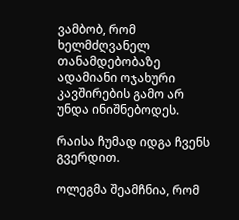ვამბობ, რომ ხელმძღვანელ თანამდებობაზე ადამიანი ოჯახური კავშირების გამო არ უნდა ინიშნებოდეს.

რაისა ჩუმად იდგა ჩვენს გვერდით.

ოლეგმა შეამჩნია, რომ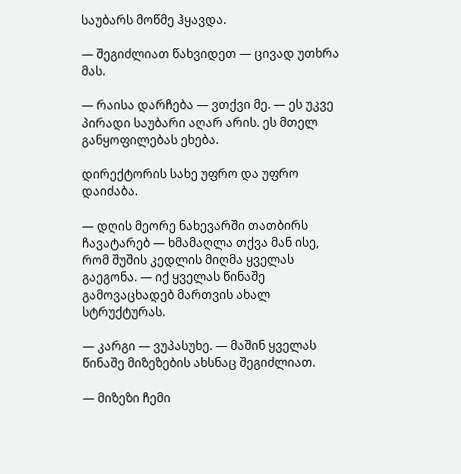საუბარს მოწმე ჰყავდა.

— შეგიძლიათ წახვიდეთ — ცივად უთხრა მას.

— რაისა დარჩება — ვთქვი მე. — ეს უკვე პირადი საუბარი აღარ არის. ეს მთელ განყოფილებას ეხება.

დირექტორის სახე უფრო და უფრო დაიძაბა.

— დღის მეორე ნახევარში თათბირს ჩავატარებ — ხმამაღლა თქვა მან ისე, რომ შუშის კედლის მიღმა ყველას გაეგონა. — იქ ყველას წინაშე გამოვაცხადებ მართვის ახალ სტრუქტურას.

— კარგი — ვუპასუხე. — მაშინ ყველას წინაშე მიზეზების ახსნაც შეგიძლიათ.

— მიზეზი ჩემი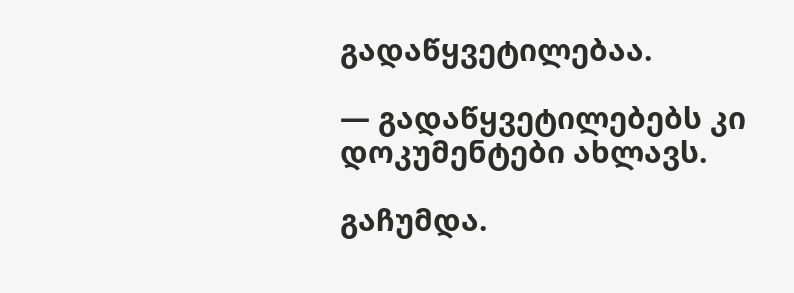გადაწყვეტილებაა.

— გადაწყვეტილებებს კი დოკუმენტები ახლავს.

გაჩუმდა.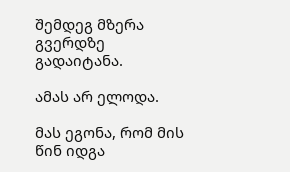შემდეგ მზერა გვერდზე გადაიტანა.

ამას არ ელოდა.

მას ეგონა, რომ მის წინ იდგა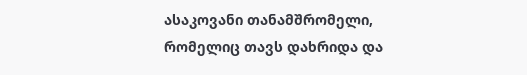ასაკოვანი თანამშრომელი, რომელიც თავს დახრიდა და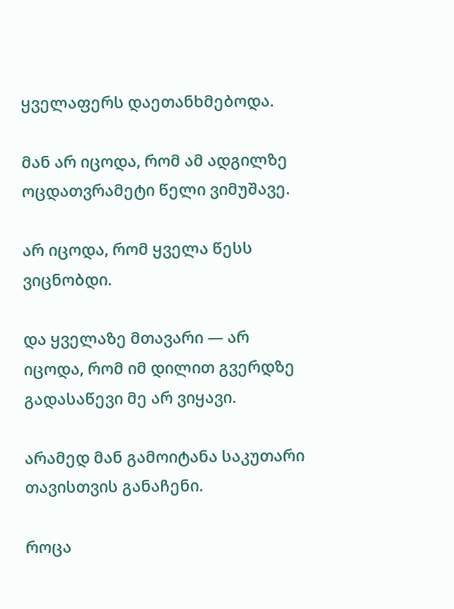ყველაფერს დაეთანხმებოდა.

მან არ იცოდა, რომ ამ ადგილზე ოცდათვრამეტი წელი ვიმუშავე.

არ იცოდა, რომ ყველა წესს ვიცნობდი.

და ყველაზე მთავარი — არ იცოდა, რომ იმ დილით გვერდზე გადასაწევი მე არ ვიყავი.

არამედ მან გამოიტანა საკუთარი თავისთვის განაჩენი.

როცა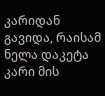კარიდან გავიდა, რაისამ ნელა დაკეტა კარი მის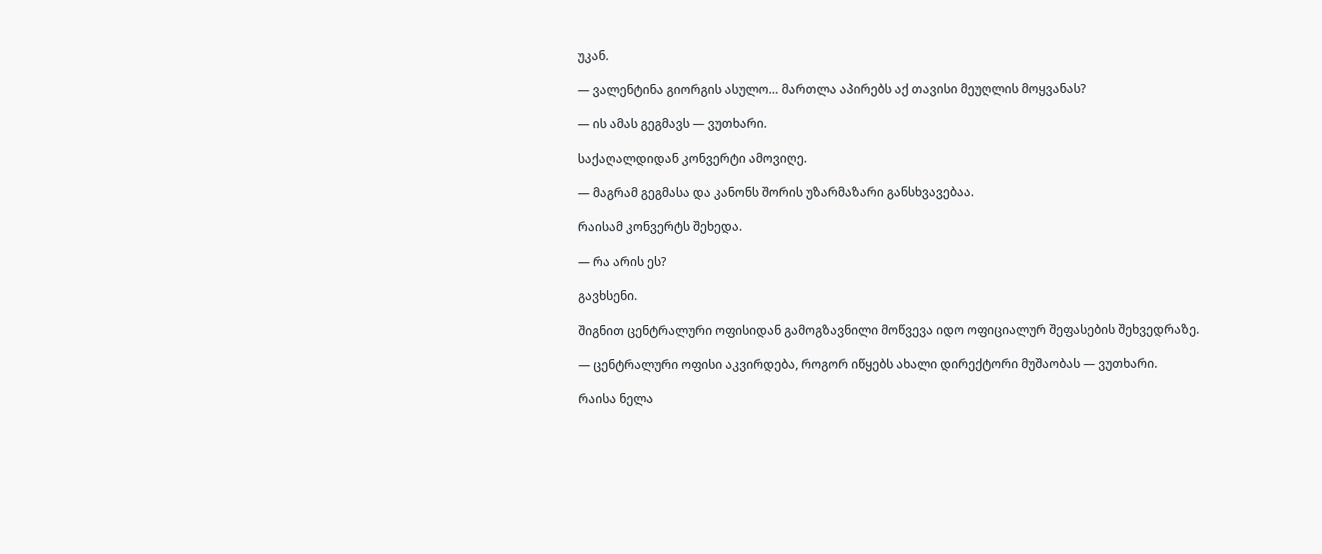უკან.

— ვალენტინა გიორგის ასულო… მართლა აპირებს აქ თავისი მეუღლის მოყვანას?

— ის ამას გეგმავს — ვუთხარი.

საქაღალდიდან კონვერტი ამოვიღე.

— მაგრამ გეგმასა და კანონს შორის უზარმაზარი განსხვავებაა.

რაისამ კონვერტს შეხედა.

— რა არის ეს?

გავხსენი.

შიგნით ცენტრალური ოფისიდან გამოგზავნილი მოწვევა იდო ოფიციალურ შეფასების შეხვედრაზე.

— ცენტრალური ოფისი აკვირდება, როგორ იწყებს ახალი დირექტორი მუშაობას — ვუთხარი.

რაისა ნელა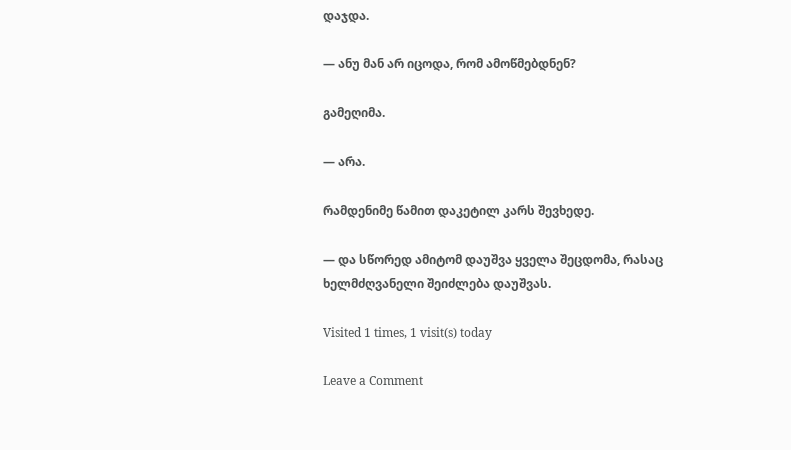დაჯდა.

— ანუ მან არ იცოდა, რომ ამოწმებდნენ?

გამეღიმა.

— არა.

რამდენიმე წამით დაკეტილ კარს შევხედე.

— და სწორედ ამიტომ დაუშვა ყველა შეცდომა, რასაც ხელმძღვანელი შეიძლება დაუშვას.

Visited 1 times, 1 visit(s) today

Leave a Comment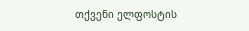თქვენი ელფოსტის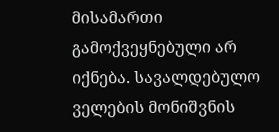მისამართი გამოქვეყნებული არ იქნება. სავალდებულო ველების მონიშვნის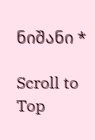ნიშანი *

Scroll to Top